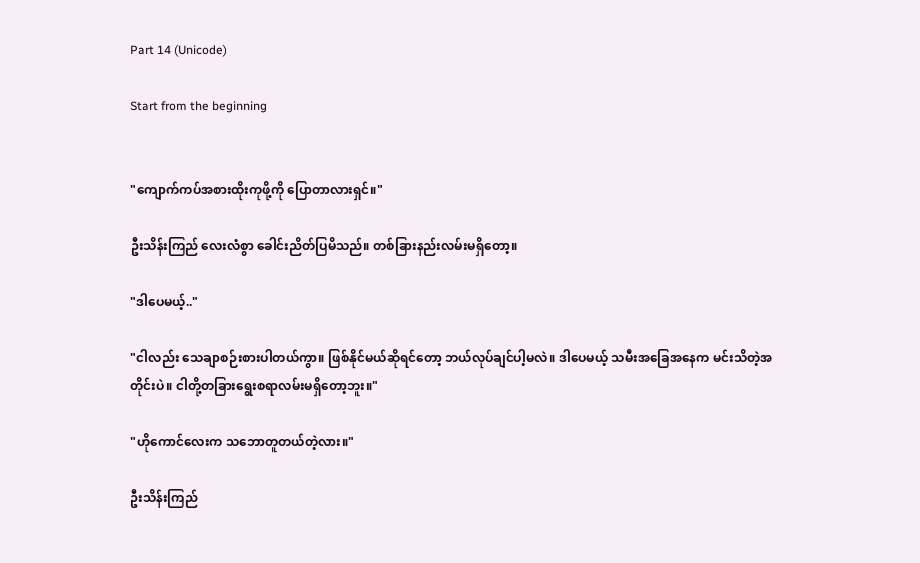Part 14 (Unicode)

Start from the beginning


"ကျောက်ကပ်အစားထိုးကုဖို့ကို ပြောတာလားရှင်။"

ဦးသိန်းကြည် လေးလံစွာ ခေါင်းညိတ်ပြမိသည်။ တစ်ခြားနည်းလမ်းမရှိတော့။

"ဒါပေမယ့်.."

"ငါလည်း သေချာစဉ်းစားပါတယ်ကွာ။ ဖြစ်နိုင်မယ်ဆိုရင်တော့ ဘယ်လုပ်ချင်ပါ့မလဲ။ ဒါပေမယ့် သမီးအခြေအနေက မင်းသိတဲ့အတိုင်းပဲ။ ငါတို့တခြားရွေးစရာလမ်းမရှိတော့ဘူး။"

"ဟိုကောင်လေးက သဘောတူတယ်တဲ့လား။"

ဦးသိန်းကြည်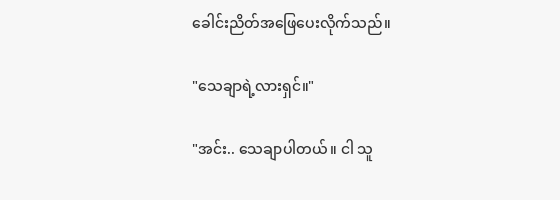ခေါင်းညိတ်အဖြေပေးလိုက်သည်။

"သေချာရဲ့လားရှင်။"

"အင်း.. သေချာပါတယ်။ ငါ သူ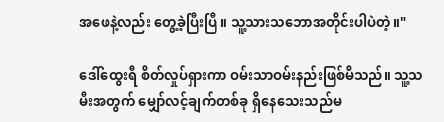အဖေနဲ့လည်း တွေ့ခဲ့ပြီးပြီ။ သူ့သားသဘောအတိုင်းပါပဲတဲ့။"

ဒေါ်ထွေးရီ စိတ်လှုပ်ရှားကာ ဝမ်းသာဝမ်းနည်းဖြစ်မိသည်။ သူ့သမီးအတွက် မျှော်လင့်ချက်တစ်ခု ရှိနေသေးသည်မ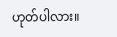ဟုတ်ပါလား။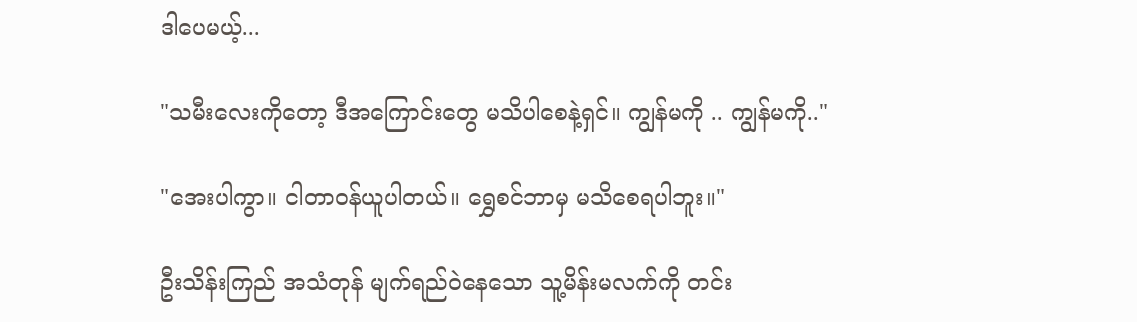ဒါပေမယ့်...

"သမီးလေးကိုတော့ ဒီအကြောင်းတွေ မသိပါစေနဲ့ရှင်။ ကျွန်မကို .. ကျွန်မကို.."

"အေးပါကွာ။ ငါတာဝန်ယူပါတယ်။ ရွှေစင်ဘာမှ မသိစေရပါဘူး။"

ဦးသိန်းကြည် အသံတုန် မျက်ရည်ဝဲနေသော သူ့မိန်းမလက်ကို တင်း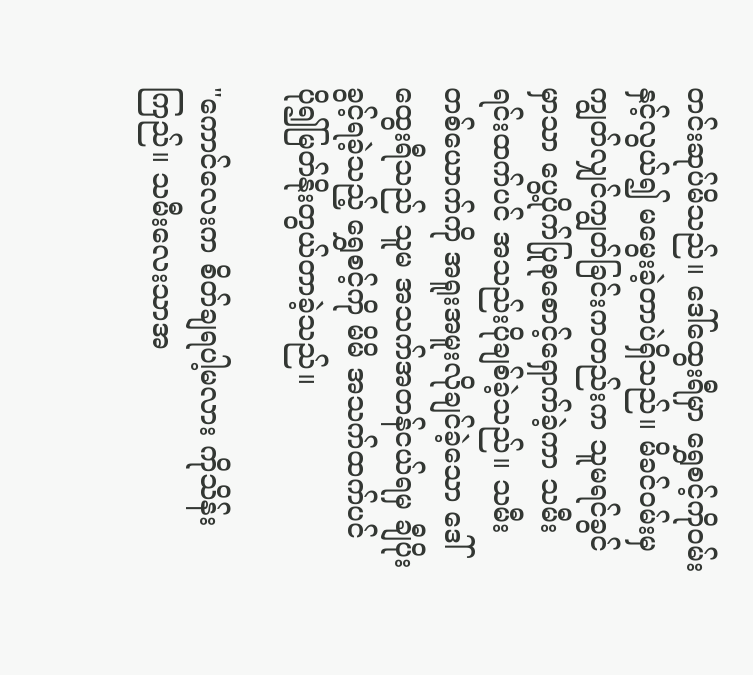တင်းဆုပ်မိသည်။ ဒေါ်ထွေးရီမှာ ရွှေစင့်ကိုဝမ်းနှင့်လွယ်၍ မမွေးခဲ့တာပဲရှိသည်။ မိခင်ဝမ်းမှကျွတ်လျှင်ကျွတ်ခြင်းကတည်းက သူမရင်ခွင်မှာသာ ပွေ့ပိုက်ပြုစုစောင့်ရှောက်ခဲ့ကာ သမီးရင်းထက်ပင် အသည်းပိုချစ်ခဲ့သည်။ သမီးတစ်ယောက်ကို အရူးအမူးလိုချင်ခဲ့သော ဒေါ်ထွေးရီသည် သူမ အသက်အတန်ငယ်ရမှ ချီပိုးခွင့်ရခဲ့သည့် ရွှေစင့်ကို မိမိ အသက်ထက်ပင် ပို၍မြတ်နိုးတွယ်တာခဲ့သည်။

"ကောင်လေးက စိတ်ချရပါ့မလား ကိုသိန်းကြည်။ သမီးလေးသာအ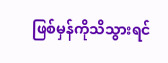ဖြစ်မှန်ကိုသိသွားရင်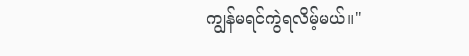ကျွန်မရင်ကွဲရလိမ့်မယ်။"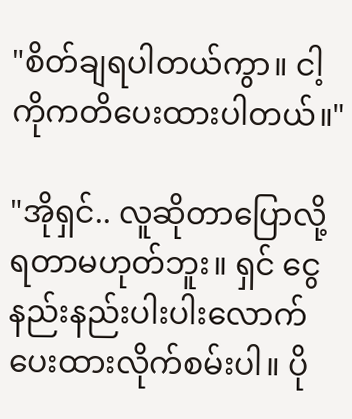"စိတ်ချရပါတယ်ကွာ။ ငါ့ကိုကတိပေးထားပါတယ်။"

"အိုရှင်.. လူဆိုတာပြောလို့ရတာမဟုတ်ဘူး။ ရှင် ငွေနည်းနည်းပါးပါးလောက် ပေးထားလိုက်စမ်းပါ။ ပို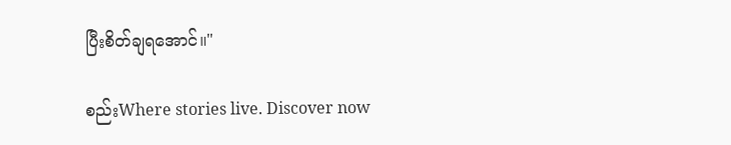ပြီးစိတ်ချရအောင်။"

စည်းWhere stories live. Discover now